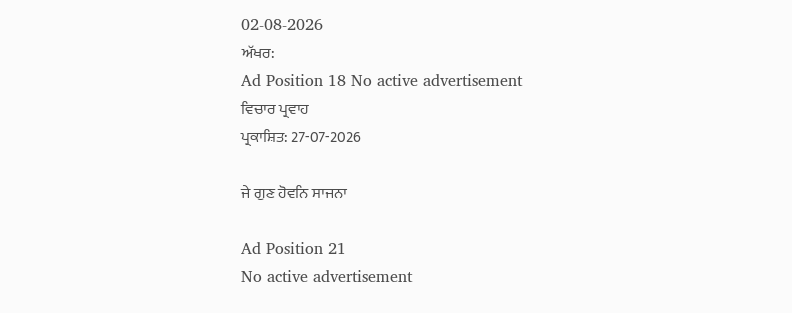02-08-2026
ਅੱਖਰ:
Ad Position 18 No active advertisement
ਵਿਚਾਰ ਪ੍ਰਵਾਹ
ਪ੍ਰਕਾਸ਼ਿਤ: 27-07-2026

ਜੇ ਗੁਣ ਹੋਵਨਿ ਸਾਜਨਾ

Ad Position 21
No active advertisement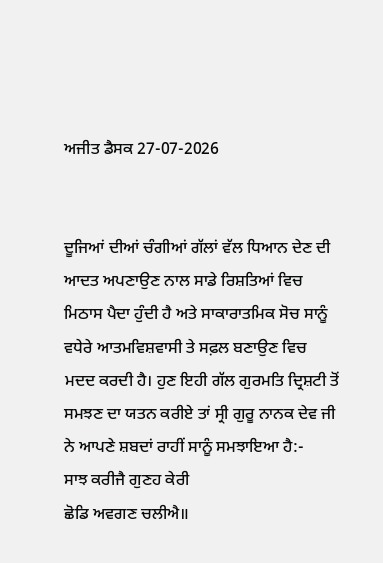ਅਜੀਤ ਡੈਸਕ 27-07-2026


ਦੂਜਿਆਂ ਦੀਆਂ ਚੰਗੀਆਂ ਗੱਲਾਂ ਵੱਲ ਧਿਆਨ ਦੇਣ ਦੀ ਆਦਤ ਅਪਣਾਉਣ ਨਾਲ ਸਾਡੇ ਰਿਸ਼ਤਿਆਂ ਵਿਚ ਮਿਠਾਸ ਪੈਦਾ ਹੁੰਦੀ ਹੈ ਅਤੇ ਸਾਕਾਰਾਤਮਿਕ ਸੋਚ ਸਾਨੂੰ ਵਧੇਰੇ ਆਤਮਵਿਸ਼ਵਾਸੀ ਤੇ ਸਫ਼ਲ ਬਣਾਉਣ ਵਿਚ ਮਦਦ ਕਰਦੀ ਹੈ। ਹੁਣ ਇਹੀ ਗੱਲ ਗੁਰਮਤਿ ਦ੍ਰਿਸ਼ਟੀ ਤੋਂ ਸਮਝਣ ਦਾ ਯਤਨ ਕਰੀਏ ਤਾਂ ਸ੍ਰੀ ਗੁਰੂ ਨਾਨਕ ਦੇਵ ਜੀ ਨੇ ਆਪਣੇ ਸ਼ਬਦਾਂ ਰਾਹੀਂ ਸਾਨੂੰ ਸਮਝਾਇਆ ਹੈ:-
ਸਾਝ ਕਰੀਜੈ ਗੁਣਹ ਕੇਰੀ
ਛੋਡਿ ਅਵਗਣ ਚਲੀਐ॥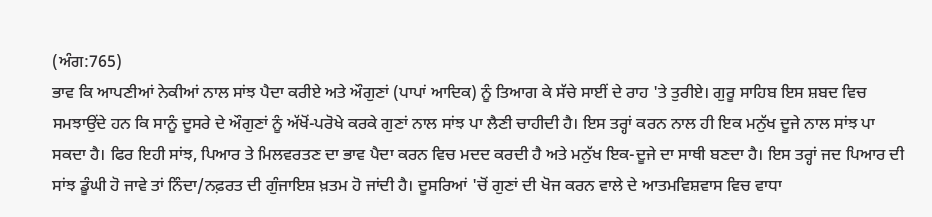(ਅੰਗ:765)
ਭਾਵ ਕਿ ਆਪਣੀਆਂ ਨੇਕੀਆਂ ਨਾਲ ਸਾਂਝ ਪੈਦਾ ਕਰੀਏ ਅਤੇ ਔਗੁਣਾਂ (ਪਾਪਾਂ ਆਦਿਕ) ਨੂੰ ਤਿਆਗ ਕੇ ਸੱਚੇ ਸਾਈਂ ਦੇ ਰਾਹ 'ਤੇ ਤੁਰੀਏ। ਗੁਰੂ ਸਾਹਿਬ ਇਸ ਸ਼ਬਦ ਵਿਚ ਸਮਝਾਉਂਦੇ ਹਨ ਕਿ ਸਾਨੂੰ ਦੂਸਰੇ ਦੇ ਔਗੁਣਾਂ ਨੂੰ ਅੱਖੋਂ-ਪਰੋਖੇ ਕਰਕੇ ਗੁਣਾਂ ਨਾਲ ਸਾਂਝ ਪਾ ਲੈਣੀ ਚਾਹੀਦੀ ਹੈ। ਇਸ ਤਰ੍ਹਾਂ ਕਰਨ ਨਾਲ ਹੀ ਇਕ ਮਨੁੱਖ ਦੂਜੇ ਨਾਲ ਸਾਂਝ ਪਾ ਸਕਦਾ ਹੈ। ਫਿਰ ਇਹੀ ਸਾਂਝ, ਪਿਆਰ ਤੇ ਮਿਲਵਰਤਣ ਦਾ ਭਾਵ ਪੈਦਾ ਕਰਨ ਵਿਚ ਮਦਦ ਕਰਦੀ ਹੈ ਅਤੇ ਮਨੁੱਖ ਇਕ-ਦੂਜੇ ਦਾ ਸਾਥੀ ਬਣਦਾ ਹੈ। ਇਸ ਤਰ੍ਹਾਂ ਜਦ ਪਿਆਰ ਦੀ ਸਾਂਝ ਡੂੰਘੀ ਹੋ ਜਾਵੇ ਤਾਂ ਨਿੰਦਾ/ਨਫ਼ਰਤ ਦੀ ਗੁੰਜਾਇਸ਼ ਖ਼ਤਮ ਹੋ ਜਾਂਦੀ ਹੈ। ਦੂਸਰਿਆਂ 'ਚੋਂ ਗੁਣਾਂ ਦੀ ਖੋਜ ਕਰਨ ਵਾਲੇ ਦੇ ਆਤਮਵਿਸ਼ਵਾਸ ਵਿਚ ਵਾਧਾ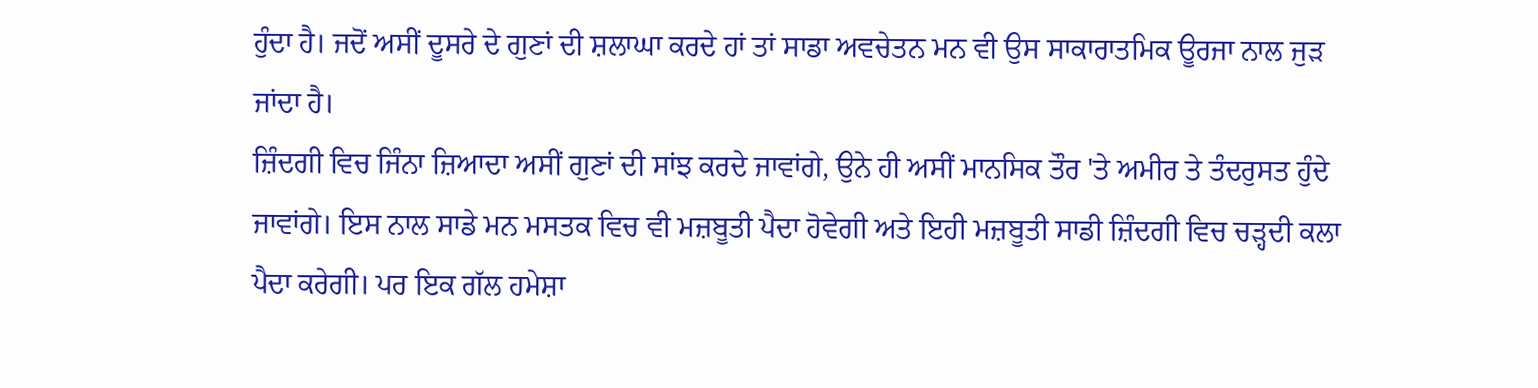ਹੁੰਦਾ ਹੈ। ਜਦੋਂ ਅਸੀਂ ਦੂਸਰੇ ਦੇ ਗੁਣਾਂ ਦੀ ਸ਼ਲਾਘਾ ਕਰਦੇ ਹਾਂ ਤਾਂ ਸਾਡਾ ਅਵਚੇਤਨ ਮਨ ਵੀ ਉਸ ਸਾਕਾਰਾਤਮਿਕ ਊਰਜਾ ਨਾਲ ਜੁੜ ਜਾਂਦਾ ਹੈ।
ਜ਼ਿੰਦਗੀ ਵਿਚ ਜਿੰਨਾ ਜ਼ਿਆਦਾ ਅਸੀਂ ਗੁਣਾਂ ਦੀ ਸਾਂਝ ਕਰਦੇ ਜਾਵਾਂਗੇ, ਉਨੇ ਹੀ ਅਸੀਂ ਮਾਨਸਿਕ ਤੌਰ 'ਤੇ ਅਮੀਰ ਤੇ ਤੰਦਰੁਸਤ ਹੁੰਦੇ ਜਾਵਾਂਗੇ। ਇਸ ਨਾਲ ਸਾਡੇ ਮਨ ਮਸਤਕ ਵਿਚ ਵੀ ਮਜ਼ਬੂਤੀ ਪੈਦਾ ਹੋਵੇਗੀ ਅਤੇ ਇਹੀ ਮਜ਼ਬੂਤੀ ਸਾਡੀ ਜ਼ਿੰਦਗੀ ਵਿਚ ਚੜ੍ਹਦੀ ਕਲਾ ਪੈਦਾ ਕਰੇਗੀ। ਪਰ ਇਕ ਗੱਲ ਹਮੇਸ਼ਾ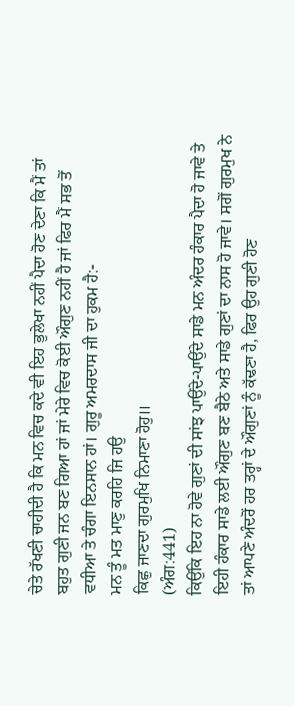ਚੇਤੇ ਰੱਖਣੀ ਚਾਹੀਦੀ ਹੈ ਕਿ ਮਨ ਵਿਚ ਕਦੇ ਵੀ ਇਹ ਭੁਲੇਖਾ ਨਹੀਂ ਪੈਦਾ ਹੋਣ ਦੇਣਾ ਕਿ ਮੈਂ ਤਾਂ ਬਹੁਤ ਗੁਣੀ ਜਨ ਬਣ ਗਿਆ ਹਾਂ ਜਾਂ ਮੇਰੇ ਵਿਚ ਕੋਈ ਔਗੁਣ ਨਹੀਂ ਹੈ ਜਾਂ ਫਿਰ ਮੈਂ ਸਭ ਤੋਂ ਵਧੀਆ ਤੇ ਚੰਗਾ ਇਨਸਾਨ ਹਾਂ। ਗੁਰੂ ਅਮਰਦਾਸ ਜੀ ਦਾ ਹੁਕਮ ਹੈ:-
ਮਨ ਤੂੰ ਮਤ ਮਾਣੁ ਕਰਹਿ ਜਿ ਹਉ
ਕਿਛੁ ਜਾਣਦਾ ਗੁਰਮੁਖਿ ਨਿਮਾਣਾ ਹੋਹੁ॥
(ਅੰਗ:441)
ਕਿਉਂਕਿ ਇਹ ਨਾ ਹੋਵੇ ਗੁਣਾਂ ਦੀ ਸਾਂਝ ਪਾਉਂਦੇ-ਪਾਉਂਦੇ ਸਾਡੇ ਮਨ ਅੰਦਰ ਹੰਕਾਰ ਪੈਦਾ ਹੋ ਜਾਵੇ ਤੇ ਇਹੀ ਹੰਕਾਰ ਸਾਡੇ ਲਈ ਔਗੁਣ ਬਣ ਬੈਠੇ ਅਤੇ ਸਾਡੇ ਗੁਣਾਂ ਦਾ ਨਾਸ ਹੋ ਜਾਵੇ। ਸਗੋਂ ਗੁਰਮੁਖ ਨੇ ਤਾਂ ਆਪਣੇ ਅੰਦਰੋਂ ਹਰ ਤਰ੍ਹਾਂ ਦੇ ਔਗੁਣਾਂ ਨੂੰ ਕੱਢਣਾ ਹੈ, ਫਿਰ ਉਹ ਗੁਣੀ ਹੋਣ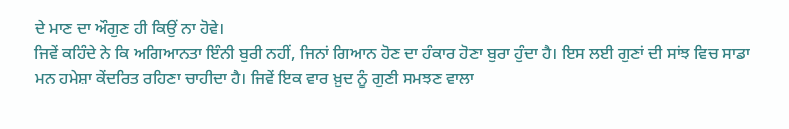ਦੇ ਮਾਣ ਦਾ ਔਗੁਣ ਹੀ ਕਿਉਂ ਨਾ ਹੋਵੇ।
ਜਿਵੇਂ ਕਹਿੰਦੇ ਨੇ ਕਿ ਅਗਿਆਨਤਾ ਇੰਨੀ ਬੁਰੀ ਨਹੀਂ, ਜਿਨਾਂ ਗਿਆਨ ਹੋਣ ਦਾ ਹੰਕਾਰ ਹੋਣਾ ਬੁਰਾ ਹੁੰਦਾ ਹੈ। ਇਸ ਲਈ ਗੁਣਾਂ ਦੀ ਸਾਂਝ ਵਿਚ ਸਾਡਾ ਮਨ ਹਮੇਸ਼ਾ ਕੇਂਦਰਿਤ ਰਹਿਣਾ ਚਾਹੀਦਾ ਹੈ। ਜਿਵੇਂ ਇਕ ਵਾਰ ਖ਼ੁਦ ਨੂੰ ਗੁਣੀ ਸਮਝਣ ਵਾਲਾ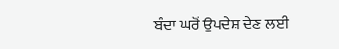ਬੰਦਾ ਘਰੋਂ ਉਪਦੇਸ਼ ਦੇਣ ਲਈ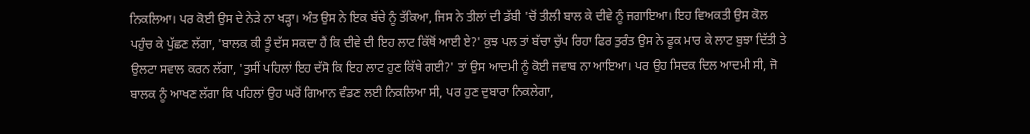ਨਿਕਲਿਆ। ਪਰ ਕੋਈ ਉਸ ਦੇ ਨੇੜੇ ਨਾ ਖੜ੍ਹਾ। ਅੰਤ ਉਸ ਨੇ ਇਕ ਬੱਚੇ ਨੂੰ ਤੱਕਿਆ, ਜਿਸ ਨੇ ਤੀਲਾਂ ਦੀ ਡੱਬੀ 'ਚੋਂ ਤੀਲੀ ਬਾਲ ਕੇ ਦੀਵੇ ਨੂੰ ਜਗਾਇਆ। ਇਹ ਵਿਅਕਤੀ ਉਸ ਕੋਲ ਪਹੁੰਚ ਕੇ ਪੁੱਛਣ ਲੱਗਾ, 'ਬਾਲਕ ਕੀ ਤੂੰ ਦੱਸ ਸਕਦਾ ਹੈਂ ਕਿ ਦੀਵੇ ਦੀ ਇਹ ਲਾਟ ਕਿੱਥੋਂ ਆਈ ਏ?' ਕੁਝ ਪਲ ਤਾਂ ਬੱਚਾ ਚੁੱਪ ਰਿਹਾ ਫਿਰ ਤੁਰੰਤ ਉਸ ਨੇ ਫੂਕ ਮਾਰ ਕੇ ਲਾਟ ਬੁਝਾ ਦਿੱਤੀ ਤੇ ਉਲਟਾ ਸਵਾਲ ਕਰਨ ਲੱਗਾ, 'ਤੁਸੀਂ ਪਹਿਲਾਂ ਇਹ ਦੱਸੋ ਕਿ ਇਹ ਲਾਟ ਹੁਣ ਕਿੱਥੇ ਗਈ?' ਤਾਂ ਉਸ ਆਦਮੀ ਨੂੰ ਕੋਈ ਜਵਾਬ ਨਾ ਆਇਆ। ਪਰ ਉਹ ਸਿਦਕ ਦਿਲ ਆਦਮੀ ਸੀ, ਜੋ ਬਾਲਕ ਨੂੰ ਆਖਣ ਲੱਗਾ ਕਿ ਪਹਿਲਾਂ ਉਹ ਘਰੋਂ ਗਿਆਨ ਵੰਡਣ ਲਈ ਨਿਕਲਿਆ ਸੀ, ਪਰ ਹੁਣ ਦੁਬਾਰਾ ਨਿਕਲੇਗਾ,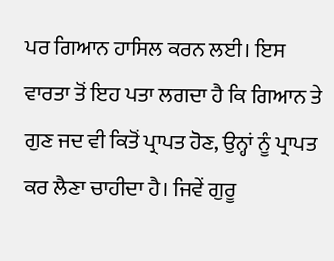ਪਰ ਗਿਆਨ ਹਾਸਿਲ ਕਰਨ ਲਈ। ਇਸ ਵਾਰਤਾ ਤੋਂ ਇਹ ਪਤਾ ਲਗਦਾ ਹੈ ਕਿ ਗਿਆਨ ਤੇ ਗੁਣ ਜਦ ਵੀ ਕਿਤੋਂ ਪ੍ਰਾਪਤ ਹੋਣ, ਉਨ੍ਹਾਂ ਨੂੰ ਪ੍ਰਾਪਤ ਕਰ ਲੈਣਾ ਚਾਹੀਦਾ ਹੈ। ਜਿਵੇਂ ਗੁਰੂ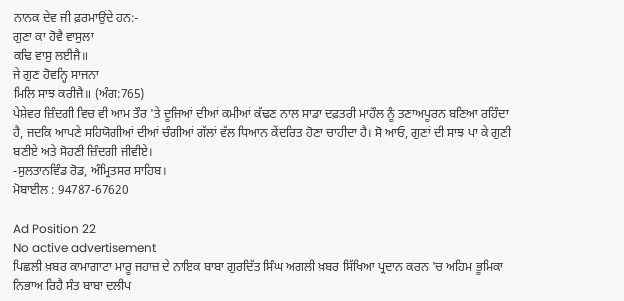ਨਾਨਕ ਦੇਵ ਜੀ ਫ਼ਰਮਾਉਂਦੇ ਹਨ:-
ਗੁਣਾ ਕਾ ਹੋਵੈ ਵਾਸੁਲਾ
ਕਢਿ ਵਾਸੁ ਲਈਜੈ॥
ਜੇ ਗੁਣ ਹੋਵਨ੍ਹਿ ਸਾਜਨਾ
ਮਿਲਿ ਸਾਝ ਕਰੀਜੈ॥ (ਅੰਗ:765)
ਪੇਸ਼ੇਵਰ ਜ਼ਿੰਦਗੀ ਵਿਚ ਵੀ ਆਮ ਤੌਰ 'ਤੇ ਦੂਜਿਆਂ ਦੀਆਂ ਕਮੀਆਂ ਕੱਢਣ ਨਾਲ ਸਾਡਾ ਦਫ਼ਤਰੀ ਮਾਹੌਲ ਨੂੰ ਤਣਾਅਪੂਰਨ ਬਣਿਆ ਰਹਿੰਦਾ ਹੈ, ਜਦਕਿ ਆਪਣੇ ਸਹਿਯੋਗੀਆਂ ਦੀਆਂ ਚੰਗੀਆਂ ਗੱਲਾਂ ਵੱਲ ਧਿਆਨ ਕੇਂਦਰਿਤ ਹੋਣਾ ਚਾਹੀਦਾ ਹੈ। ਸੋ ਆਓ, ਗੁਣਾਂ ਦੀ ਸਾਝ ਪਾ ਕੇ ਗੁਣੀ ਬਣੀਏ ਅਤੇ ਸੋਹਣੀ ਜ਼ਿੰਦਗੀ ਜੀਵੀਏ।
-ਸੁਲਤਾਨਵਿੰਡ ਰੋਡ, ਅੰਮ੍ਰਿਤਸਰ ਸਾਹਿਬ।
ਮੋਬਾਈਲ : 94787-67620

Ad Position 22
No active advertisement
ਪਿਛਲੀ ਖ਼ਬਰ ਕਾਮਾਗਾਟਾ ਮਾਰੂ ਜਹਾਜ਼ ਦੇ ਨਾਇਕ ਬਾਬਾ ਗੁਰਦਿੱਤ ਸਿੰਘ ਅਗਲੀ ਖ਼ਬਰ ਸਿੱਖਿਆ ਪ੍ਰਦਾਨ ਕਰਨ 'ਚ ਅਹਿਮ ਭੂਮਿਕਾ ਨਿਭਾਅ ਰਿਹੈ ਸੰਤ ਬਾਬਾ ਦਲੀਪ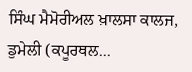ਸਿੰਘ ਮੈਮੋਰੀਅਲ ਖ਼ਾਲਸਾ ਕਾਲਜ, ਡੁਮੇਲੀ (ਕਪੂਰਥਲ...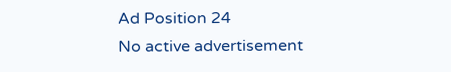Ad Position 24
No active advertisement